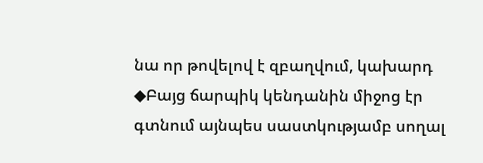նա որ թովելով է զբաղվում, կախարդ ◆Բայց ճարպիկ կենդանին միջոց էր գտնում այնպես սաստկությամբ սողալ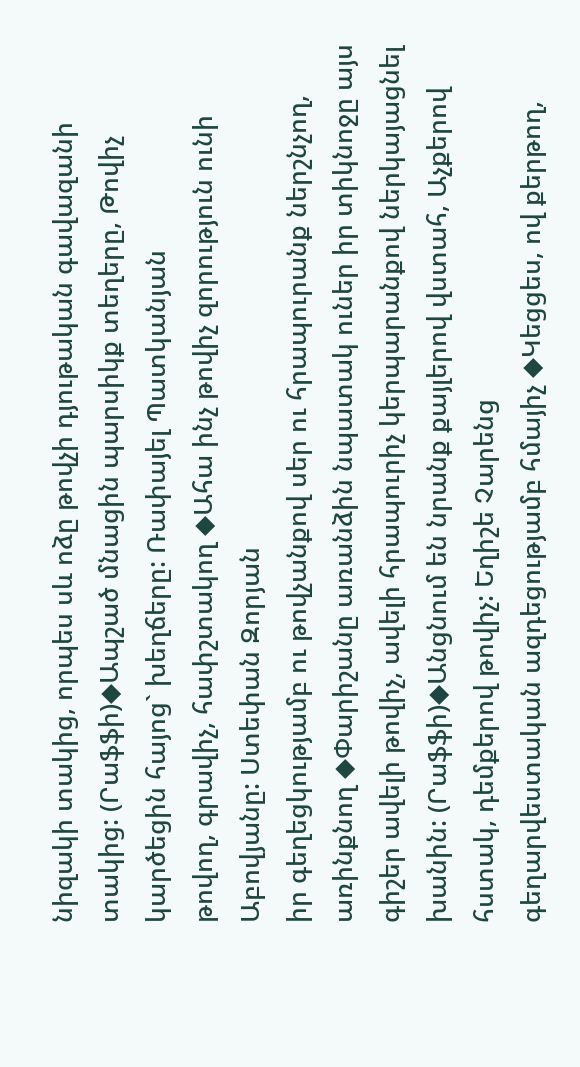նիզակի տակից, որպես սև ոձը թովչի դյութական գավազանի տակից: (Րաֆֆի)◆Ապշած մնացին պարսիկք տեղերը, Թովիչ կարծեցին հայոց` խեղճերը: Ռափայել Պատկանյան
թովող, գրավիչ, հափշտակող ◆Ահա ինչ թովիչ զորություն ունի Աբովյանը: Ստեփան Զորյան
իր գեղեցկությամբ ու թովչանքով սեր ու հրապուրանք ներշնչող, առինքնող ◆Փարիշանը առանձին նպատակ ուներ իր տիկնոջը այս գիշեր ավելի թովիչ, ավելի հրապուրիչ կերպարանքով ներկայացնել խանին: (Րաֆֆի)◆Անցնում են նրանք քայլերով վստահ, Աչքերով հստակ, դեմքերով թովիչ: Եղիշե Չարենց
գեղարվեստական ազդեցությամբ հմայիչ ◆Կեցցես, ով քերթող,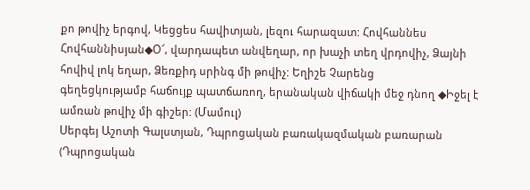քո թովիչ երգով, Կեցցես հավիտյան, լեզու հարազատ: Հովհաննես Հովհաննիսյան◆Օ՜, վարդապետ անվեղար, որ խաչի տեղ վրդովիչ, Ձայնի հովիվ լոկ եղար, Ձեռքիդ սրինգ մի թովիչ: Եղիշե Չարենց
գեղեցկությամբ հաճույք պատճառող, երանական վիճակի մեջ դնող ◆Իջել է ամռան թովիչ մի գիշեր: (Մամուլ)
Սերգեյ Աշոտի Գալստյան, Դպրոցական բառակազմական բառարան (Դպրոցական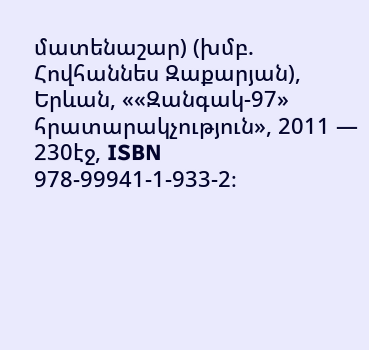մատենաշար) (խմբ. Հովհաննես Զաքարյան), Երևան, ««Զանգակ-97» հրատարակչություն», 2011 — 230էջ, ISBN 978-99941-1-933-2։